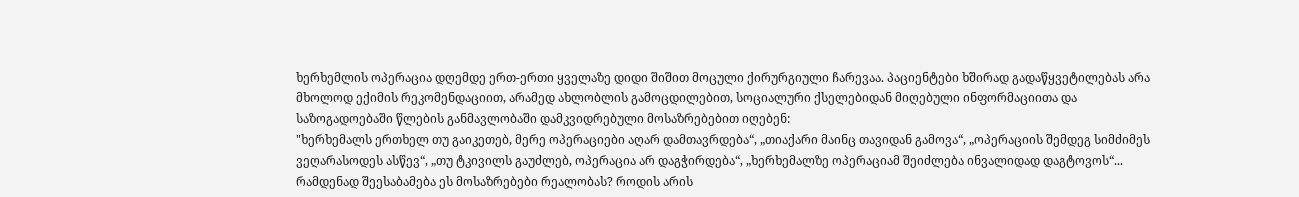ხერხემლის ოპერაცია დღემდე ერთ-ერთი ყველაზე დიდი შიშით მოცული ქირურგიული ჩარევაა. პაციენტები ხშირად გადაწყვეტილებას არა მხოლოდ ექიმის რეკომენდაციით, არამედ ახლობლის გამოცდილებით, სოციალური ქსელებიდან მიღებული ინფორმაციითა და საზოგადოებაში წლების განმავლობაში დამკვიდრებული მოსაზრებებით იღებენ:
"ხერხემალს ერთხელ თუ გაიკეთებ, მერე ოპერაციები აღარ დამთავრდება“, „თიაქარი მაინც თავიდან გამოვა“, „ოპერაციის შემდეგ სიმძიმეს ვეღარასოდეს ასწევ“, „თუ ტკივილს გაუძლებ, ოპერაცია არ დაგჭირდება“, „ხერხემალზე ოპერაციამ შეიძლება ინვალიდად დაგტოვოს“...
რამდენად შეესაბამება ეს მოსაზრებები რეალობას? როდის არის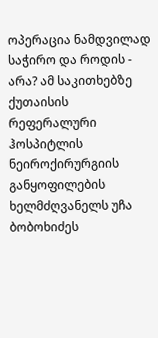ოპერაცია ნამდვილად საჭირო და როდის - არა? ამ საკითხებზე ქუთაისის რეფერალური ჰოსპიტლის ნეიროქირურგიის განყოფილების ხელმძღვანელს უჩა ბობოხიძეს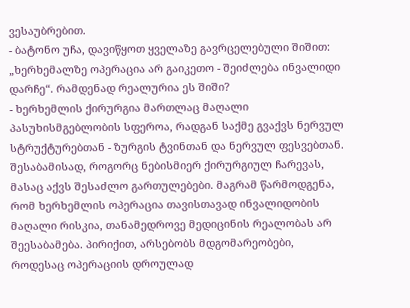ვესაუბრებით.
- ბატონო უჩა, დავიწყოთ ყველაზე გავრცელებული შიშით: „ხერხემალზე ოპერაცია არ გაიკეთო - შეიძლება ინვალიდი დარჩე“. რამდენად რეალურია ეს შიში?
- ხერხემლის ქირურგია მართლაც მაღალი პასუხისმგებლობის სფეროა, რადგან საქმე გვაქვს ნერვულ სტრუქტურებთან - ზურგის ტვინთან და ნერვულ ფესვებთან. შესაბამისად, როგორც ნებისმიერ ქირურგიულ ჩარევას, მასაც აქვს შესაძლო გართულებები. მაგრამ წარმოდგენა, რომ ხერხემლის ოპერაცია თავისთავად ინვალიდობის მაღალი რისკია, თანამედროვე მედიცინის რეალობას არ შეესაბამება. პირიქით, არსებობს მდგომარეობები, როდესაც ოპერაციის დროულად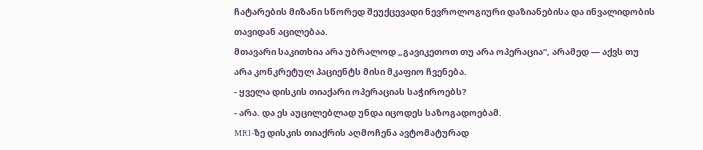ჩატარების მიზანი სწორედ შეუქცევადი ნევროლოგიური დაზიანებისა და ინვალიდობის თავიდან აცილებაა.
მთავარი საკითხია არა უბრალოდ „გავიკეთოთ თუ არა ოპერაცია“, არამედ — აქვს თუ არა კონკრეტულ პაციენტს მისი მკაფიო ჩვენება.
- ყველა დისკის თიაქარი ოპერაციას საჭიროებს?
- არა. და ეს აუცილებლად უნდა იცოდეს საზოგადოებამ.
MRI-ზე დისკის თიაქრის აღმოჩენა ავტომატურად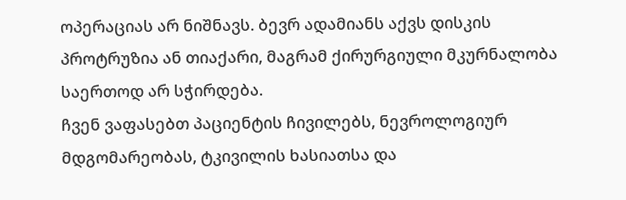ოპერაციას არ ნიშნავს. ბევრ ადამიანს აქვს დისკის პროტრუზია ან თიაქარი, მაგრამ ქირურგიული მკურნალობა საერთოდ არ სჭირდება.
ჩვენ ვაფასებთ პაციენტის ჩივილებს, ნევროლოგიურ მდგომარეობას, ტკივილის ხასიათსა და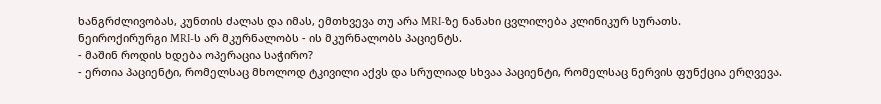ხანგრძლივობას, კუნთის ძალას და იმას, ემთხვევა თუ არა MRI-ზე ნანახი ცვლილება კლინიკურ სურათს.
ნეიროქირურგი MRI-ს არ მკურნალობს - ის მკურნალობს პაციენტს.
- მაშინ როდის ხდება ოპერაცია საჭირო?
- ერთია პაციენტი, რომელსაც მხოლოდ ტკივილი აქვს და სრულიად სხვაა პაციენტი, რომელსაც ნერვის ფუნქცია ერღვევა.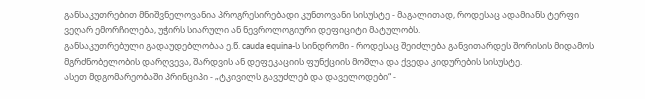განსაკუთრებით მნიშვნელოვანია პროგრესირებადი კუნთოვანი სისუსტე - მაგალითად, როდესაც ადამიანს ტერფი ვეღარ ემორჩილება, უჭირს სიარული ან ნევროლოგიური დეფიციტი მატულობს.
განსაკუთრებული გადაუდებლობაა ე.წ. cauda equina-ს სინდრომი - როდესაც შეიძლება განვითარდეს შორისის მიდამოს მგრძნობელობის დარღვევა, შარდვის ან დეფეკაციის ფუნქციის მოშლა და ქვედა კიდურების სისუსტე.
ასეთ მდგომარეობაში პრინციპი - „ტკივილს გავუძლებ და დაველოდები“ -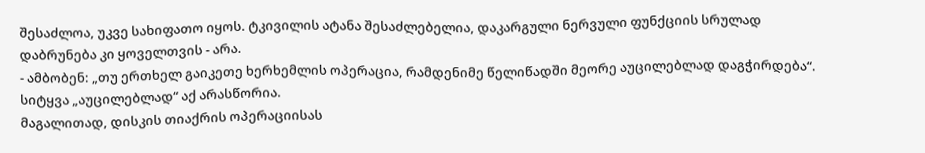შესაძლოა, უკვე სახიფათო იყოს. ტკივილის ატანა შესაძლებელია, დაკარგული ნერვული ფუნქციის სრულად დაბრუნება კი ყოველთვის - არა.
- ამბობენ: „თუ ერთხელ გაიკეთე ხერხემლის ოპერაცია, რამდენიმე წელიწადში მეორე აუცილებლად დაგჭირდება“.
სიტყვა „აუცილებლად“ აქ არასწორია.
მაგალითად, დისკის თიაქრის ოპერაციისას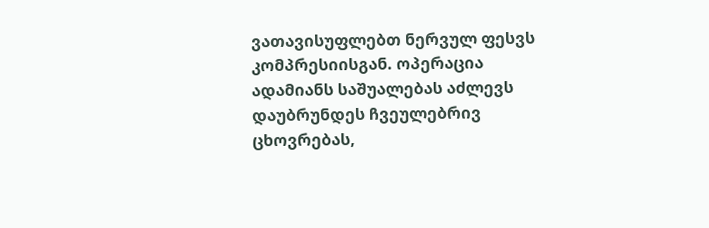ვათავისუფლებთ ნერვულ ფესვს კომპრესიისგან. ოპერაცია ადამიანს საშუალებას აძლევს დაუბრუნდეს ჩვეულებრივ ცხოვრებას,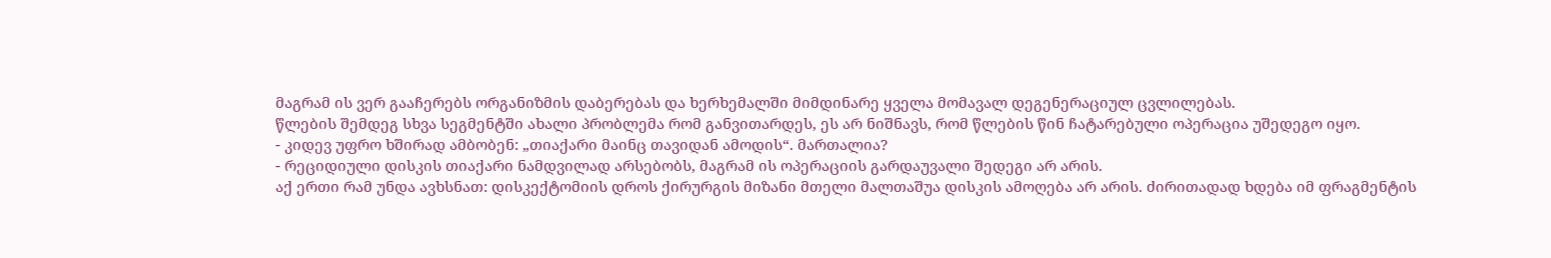მაგრამ ის ვერ გააჩერებს ორგანიზმის დაბერებას და ხერხემალში მიმდინარე ყველა მომავალ დეგენერაციულ ცვლილებას.
წლების შემდეგ სხვა სეგმენტში ახალი პრობლემა რომ განვითარდეს, ეს არ ნიშნავს, რომ წლების წინ ჩატარებული ოპერაცია უშედეგო იყო.
- კიდევ უფრო ხშირად ამბობენ: „თიაქარი მაინც თავიდან ამოდის“. მართალია?
- რეციდიული დისკის თიაქარი ნამდვილად არსებობს, მაგრამ ის ოპერაციის გარდაუვალი შედეგი არ არის.
აქ ერთი რამ უნდა ავხსნათ: დისკექტომიის დროს ქირურგის მიზანი მთელი მალთაშუა დისკის ამოღება არ არის. ძირითადად ხდება იმ ფრაგმენტის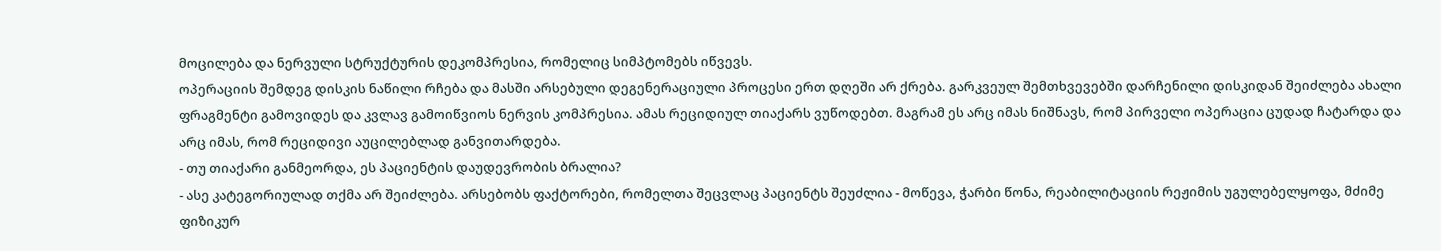მოცილება და ნერვული სტრუქტურის დეკომპრესია, რომელიც სიმპტომებს იწვევს.
ოპერაციის შემდეგ დისკის ნაწილი რჩება და მასში არსებული დეგენერაციული პროცესი ერთ დღეში არ ქრება. გარკვეულ შემთხვევებში დარჩენილი დისკიდან შეიძლება ახალი ფრაგმენტი გამოვიდეს და კვლავ გამოიწვიოს ნერვის კომპრესია. ამას რეციდიულ თიაქარს ვუწოდებთ. მაგრამ ეს არც იმას ნიშნავს, რომ პირველი ოპერაცია ცუდად ჩატარდა და არც იმას, რომ რეციდივი აუცილებლად განვითარდება.
- თუ თიაქარი განმეორდა, ეს პაციენტის დაუდევრობის ბრალია?
- ასე კატეგორიულად თქმა არ შეიძლება. არსებობს ფაქტორები, რომელთა შეცვლაც პაციენტს შეუძლია - მოწევა, ჭარბი წონა, რეაბილიტაციის რეჟიმის უგულებელყოფა, მძიმე ფიზიკურ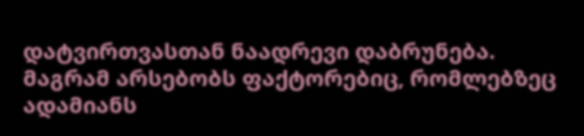დატვირთვასთან ნაადრევი დაბრუნება.
მაგრამ არსებობს ფაქტორებიც, რომლებზეც ადამიანს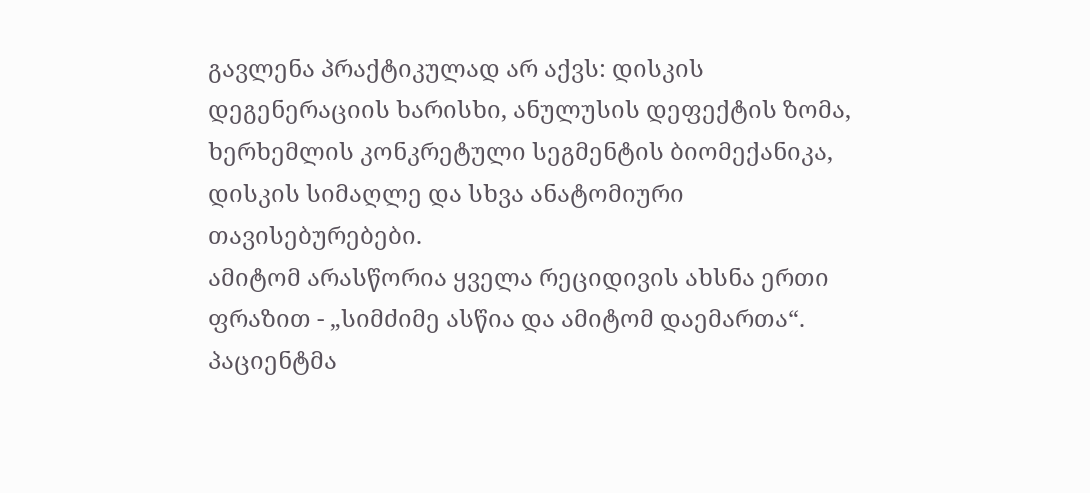გავლენა პრაქტიკულად არ აქვს: დისკის დეგენერაციის ხარისხი, ანულუსის დეფექტის ზომა, ხერხემლის კონკრეტული სეგმენტის ბიომექანიკა, დისკის სიმაღლე და სხვა ანატომიური თავისებურებები.
ამიტომ არასწორია ყველა რეციდივის ახსნა ერთი ფრაზით - „სიმძიმე ასწია და ამიტომ დაემართა“.
პაციენტმა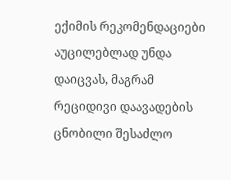ექიმის რეკომენდაციები აუცილებლად უნდა დაიცვას, მაგრამ რეციდივი დაავადების ცნობილი შესაძლო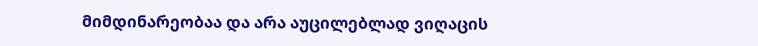მიმდინარეობაა და არა აუცილებლად ვიღაცის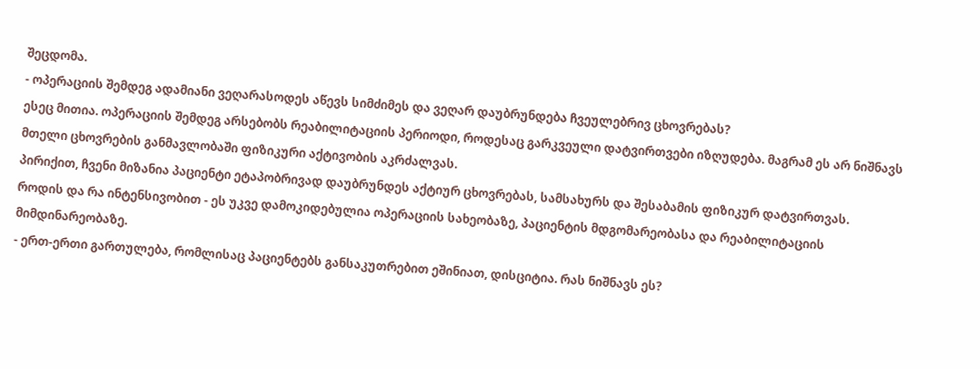შეცდომა.
- ოპერაციის შემდეგ ადამიანი ვეღარასოდეს აწევს სიმძიმეს და ვეღარ დაუბრუნდება ჩვეულებრივ ცხოვრებას?
ესეც მითია. ოპერაციის შემდეგ არსებობს რეაბილიტაციის პერიოდი, როდესაც გარკვეული დატვირთვები იზღუდება. მაგრამ ეს არ ნიშნავს მთელი ცხოვრების განმავლობაში ფიზიკური აქტივობის აკრძალვას.
პირიქით, ჩვენი მიზანია პაციენტი ეტაპობრივად დაუბრუნდეს აქტიურ ცხოვრებას, სამსახურს და შესაბამის ფიზიკურ დატვირთვას.
როდის და რა ინტენსივობით - ეს უკვე დამოკიდებულია ოპერაციის სახეობაზე, პაციენტის მდგომარეობასა და რეაბილიტაციის მიმდინარეობაზე.
- ერთ-ერთი გართულება, რომლისაც პაციენტებს განსაკუთრებით ეშინიათ, დისციტია. რას ნიშნავს ეს?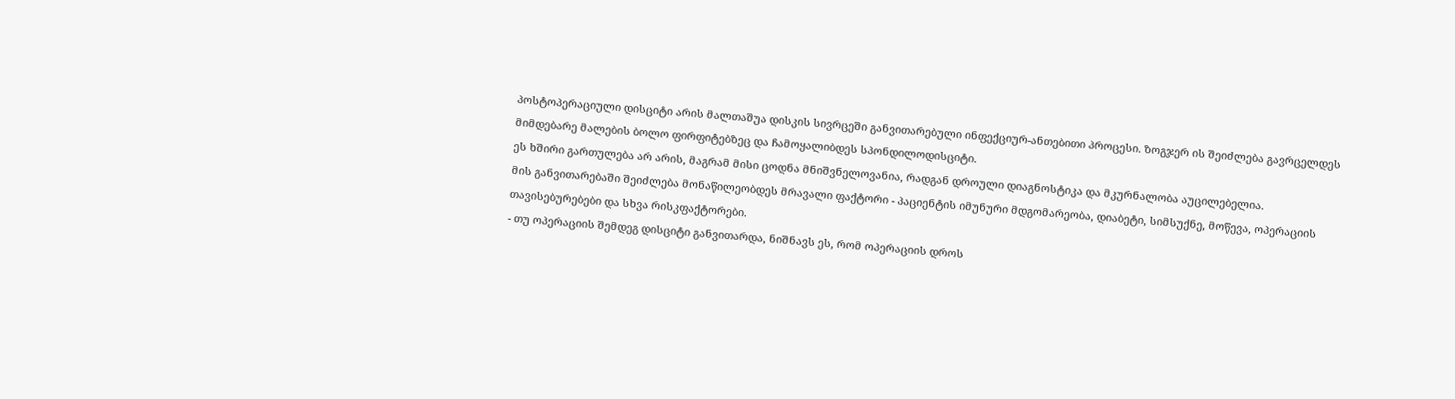პოსტოპერაციული დისციტი არის მალთაშუა დისკის სივრცეში განვითარებული ინფექციურ-ანთებითი პროცესი. ზოგჯერ ის შეიძლება გავრცელდეს მიმდებარე მალების ბოლო ფირფიტებზეც და ჩამოყალიბდეს სპონდილოდისციტი.
ეს ხშირი გართულება არ არის, მაგრამ მისი ცოდნა მნიშვნელოვანია, რადგან დროული დიაგნოსტიკა და მკურნალობა აუცილებელია.
მის განვითარებაში შეიძლება მონაწილეობდეს მრავალი ფაქტორი - პაციენტის იმუნური მდგომარეობა, დიაბეტი, სიმსუქნე, მოწევა, ოპერაციის თავისებურებები და სხვა რისკფაქტორები.
- თუ ოპერაციის შემდეგ დისციტი განვითარდა, ნიშნავს ეს, რომ ოპერაციის დროს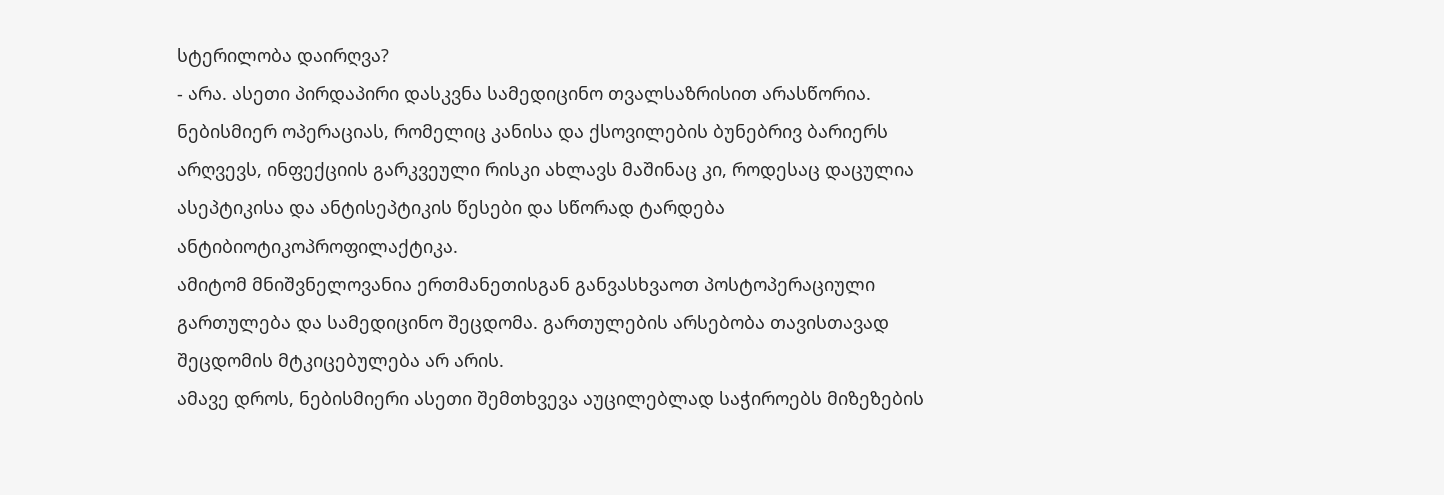სტერილობა დაირღვა?
- არა. ასეთი პირდაპირი დასკვნა სამედიცინო თვალსაზრისით არასწორია.
ნებისმიერ ოპერაციას, რომელიც კანისა და ქსოვილების ბუნებრივ ბარიერს არღვევს, ინფექციის გარკვეული რისკი ახლავს მაშინაც კი, როდესაც დაცულია ასეპტიკისა და ანტისეპტიკის წესები და სწორად ტარდება ანტიბიოტიკოპროფილაქტიკა.
ამიტომ მნიშვნელოვანია ერთმანეთისგან განვასხვაოთ პოსტოპერაციული გართულება და სამედიცინო შეცდომა. გართულების არსებობა თავისთავად შეცდომის მტკიცებულება არ არის.
ამავე დროს, ნებისმიერი ასეთი შემთხვევა აუცილებლად საჭიროებს მიზეზების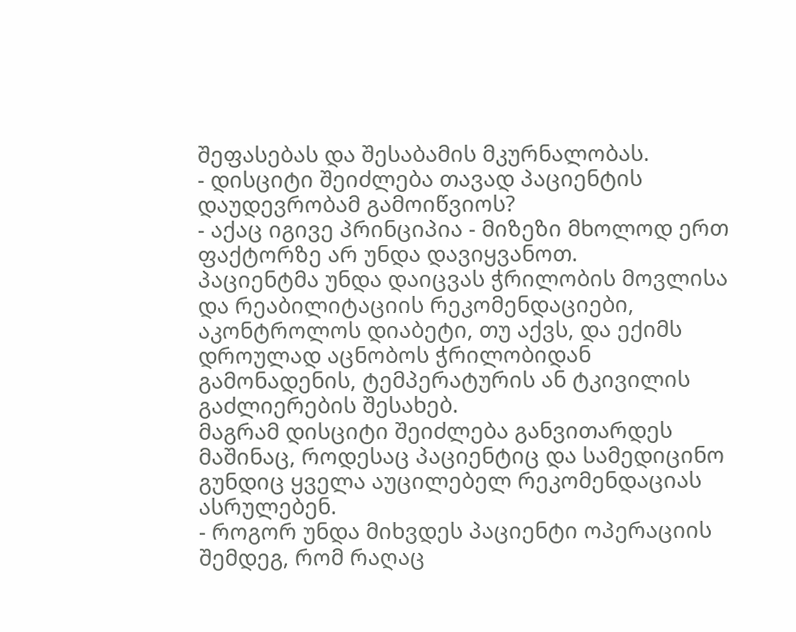შეფასებას და შესაბამის მკურნალობას.
- დისციტი შეიძლება თავად პაციენტის დაუდევრობამ გამოიწვიოს?
- აქაც იგივე პრინციპია - მიზეზი მხოლოდ ერთ ფაქტორზე არ უნდა დავიყვანოთ.
პაციენტმა უნდა დაიცვას ჭრილობის მოვლისა და რეაბილიტაციის რეკომენდაციები, აკონტროლოს დიაბეტი, თუ აქვს, და ექიმს დროულად აცნობოს ჭრილობიდან გამონადენის, ტემპერატურის ან ტკივილის გაძლიერების შესახებ.
მაგრამ დისციტი შეიძლება განვითარდეს მაშინაც, როდესაც პაციენტიც და სამედიცინო გუნდიც ყველა აუცილებელ რეკომენდაციას ასრულებენ.
- როგორ უნდა მიხვდეს პაციენტი ოპერაციის შემდეგ, რომ რაღაც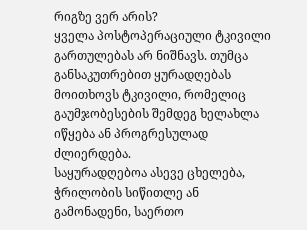რიგზე ვერ არის?
ყველა პოსტოპერაციული ტკივილი გართულებას არ ნიშნავს. თუმცა განსაკუთრებით ყურადღებას მოითხოვს ტკივილი, რომელიც გაუმჯობესების შემდეგ ხელახლა იწყება ან პროგრესულად ძლიერდება.
საყურადღებოა ასევე ცხელება, ჭრილობის სიწითლე ან გამონადენი, საერთო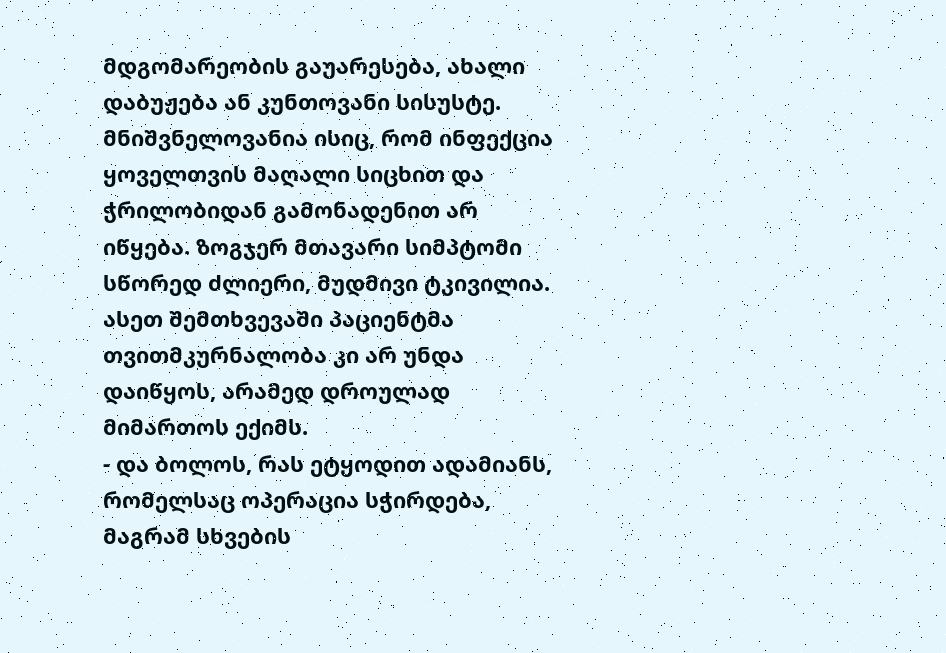მდგომარეობის გაუარესება, ახალი დაბუჟება ან კუნთოვანი სისუსტე.
მნიშვნელოვანია ისიც, რომ ინფექცია ყოველთვის მაღალი სიცხით და ჭრილობიდან გამონადენით არ იწყება. ზოგჯერ მთავარი სიმპტომი სწორედ ძლიერი, მუდმივი ტკივილია.
ასეთ შემთხვევაში პაციენტმა თვითმკურნალობა კი არ უნდა დაიწყოს, არამედ დროულად მიმართოს ექიმს.
- და ბოლოს, რას ეტყოდით ადამიანს, რომელსაც ოპერაცია სჭირდება, მაგრამ სხვების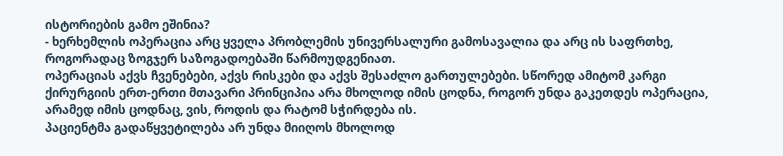ისტორიების გამო ეშინია?
- ხერხემლის ოპერაცია არც ყველა პრობლემის უნივერსალური გამოსავალია და არც ის საფრთხე, როგორადაც ზოგჯერ საზოგადოებაში წარმოუდგენიათ.
ოპერაციას აქვს ჩვენებები, აქვს რისკები და აქვს შესაძლო გართულებები. სწორედ ამიტომ კარგი ქირურგიის ერთ-ერთი მთავარი პრინციპია არა მხოლოდ იმის ცოდნა, როგორ უნდა გაკეთდეს ოპერაცია, არამედ იმის ცოდნაც, ვის, როდის და რატომ სჭირდება ის.
პაციენტმა გადაწყვეტილება არ უნდა მიიღოს მხოლოდ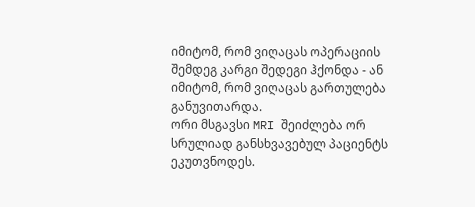იმიტომ, რომ ვიღაცას ოპერაციის შემდეგ კარგი შედეგი ჰქონდა - ან იმიტომ, რომ ვიღაცას გართულება განუვითარდა.
ორი მსგავსი MRI შეიძლება ორ სრულიად განსხვავებულ პაციენტს ეკუთვნოდეს.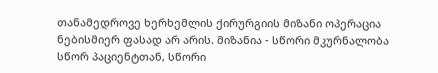თანამედროვე ხერხემლის ქირურგიის მიზანი ოპერაცია ნებისმიერ ფასად არ არის. მიზანია - სწორი მკურნალობა სწორ პაციენტთან, სწორი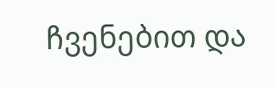ჩვენებით და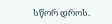სწორ დროს.